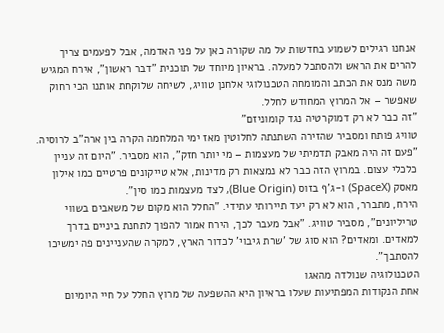אנחנו רגילים לשמוע בחדשות על מה שקורה כאן על פני האדמה, אבל לפעמים צריך להרים את הראש ולהסתכל למעלה. בראיון מיוחד של תוכנית "דבר ראשון", אירח המגיש משה מנס את הכתב והמומחה הטכנולוגי אלחנן טוויג, לשיחה שלוקחת אותנו הכי רחוק שאפשר – אל המרוץ המחודש לחלל.
"זה כבר לא רק דמוקרטיה נגד קומוניזם"
טוויג פותח ומסביר שהזירה השתנתה לחלוטין מאז ימי המלחמה הקרה בין ארה"ב לרוסיה. "פעם זה היה מאבק תדמיתי של מעצמות – מי יותר חזק", הוא מסביר. "היום זה עניין כלכלי עצום. במרוץ הזה כבר לא נמצאות רק מדינות, אלא טייקונים פרטיים כמו אילון מאסק (SpaceX) ו-ג'ף בזוס (Blue Origin), לצד מעצמות כמו סין".
הירח, מתברר, הוא לא רק יעד תיירותי עתידי. "החלל הוא מקום של משאבים בשווי טריליונים", מסביר טוויג. "אבל מעבר לכך, הירח אמור להפוך לתחנת ביניים בדרך למאדים. ומאדים? הוא סוג של 'שרת גיבוי' לכדור הארץ, למקרה שהעניינים פה ימשיכו להסתבך".
הטכנולוגיה שנולדה מהאגו
אחת הנקודות המפתיעות שעלו בראיון היא ההשפעה של מרוץ החלל על חיי היומיום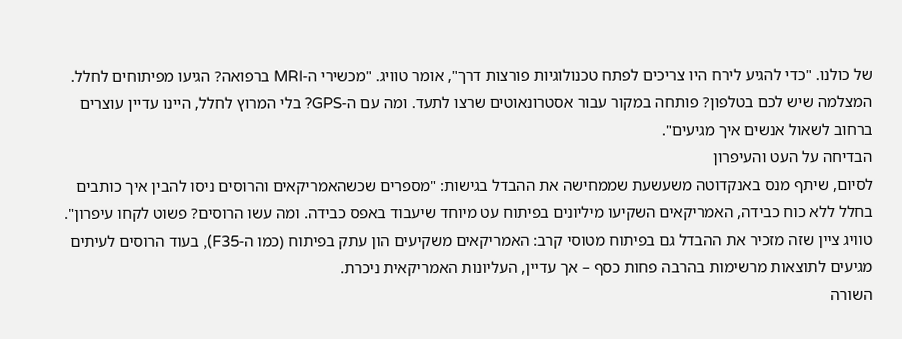של כולנו. "כדי להגיע לירח היו צריכים לפתח טכנולוגיות פורצות דרך", אומר טוויג. "מכשירי ה-MRI ברפואה? הגיעו מפיתוחים לחלל. המצלמה שיש לכם בטלפון? פותחה במקור עבור אסטרונאוטים שרצו לתעד. ומה עם ה-GPS? בלי המרוץ לחלל, היינו עדיין עוצרים ברחוב לשאול אנשים איך מגיעים".
הבדיחה על העט והעיפרון
לסיום, שיתף מנס באנקדוטה משעשעת שממחישה את ההבדל בגישות: "מספרים שכשהאמריקאים והרוסים ניסו להבין איך כותבים בחלל ללא כוח כבידה, האמריקאים השקיעו מיליונים בפיתוח עט מיוחד שיעבוד באפס כבידה. ומה עשו הרוסים? פשוט לקחו עיפרון".
טוויג ציין שזה מזכיר את ההבדל גם בפיתוח מטוסי קרב: האמריקאים משקיעים הון עתק בפיתוח (כמו ה-F35), בעוד הרוסים לעיתים מגיעים לתוצאות מרשימות בהרבה פחות כסף – אך עדיין, העליונות האמריקאית ניכרת.
השורה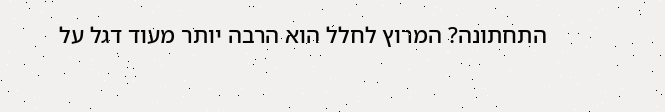התחתונה? המרוץ לחלל הוא הרבה יותר מעוד דגל על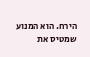הירח. הוא המנוע שמטיס את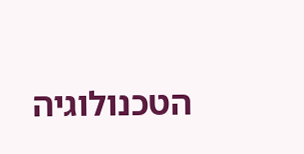הטכנולוגיה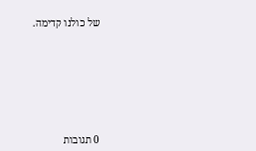של כולנו קדימה.








0 תגובות